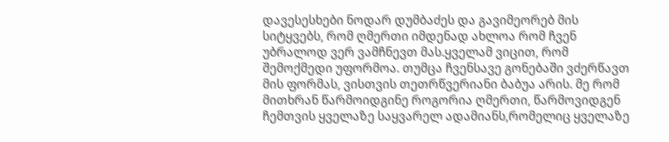დავესესხები ნოდარ დუმბაძეს და გავიმეორებ მის სიტყვებს, რომ ღმერთი იმდენად ახლოა რომ ჩვენ უბრალოდ ვერ ვამჩნევთ მას.ყველამ ვიცით, რომ შემოქმედი უფორმოა. თუმცა ჩვენსავე გონებაში ვძერწავთ მის ფორმას, ვისთვის თეთრწვერიანი ბაბუა არის. მე რომ მითხრან წარმოიდგინე როგორია ღმერთი, წარმოვიდგენ ჩემთვის ყველაზე საყვარელ ადამიანს,რომელიც ყველაზე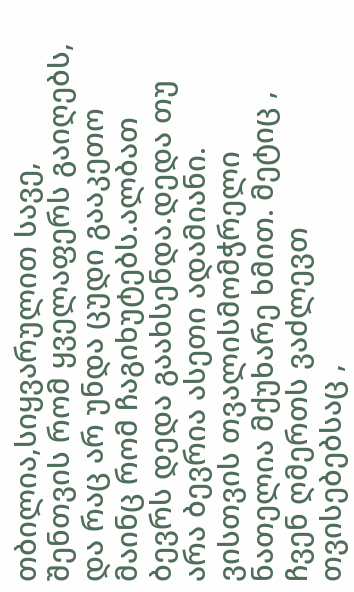თბილია,სიყვარულით სავე, შენთვის რომ ყველაფერს გაიღებს, და რაც არ უნდა ცუდი გააკეთო მაინც რომ ჩაგიხუტებს.ალბათ ბევრს დედა გაახსენდა.დედა თუ არა ბევრია ასეთი ადამიანი. ვისთვის თვალისმომჭრელი ნათელია მქუხარე ხმით. მეტიც , ჩვენ ღმერთს ვაძლევთ თვისებებსაც ,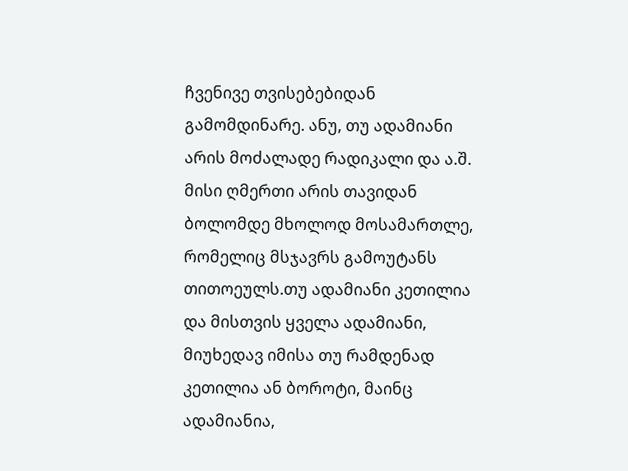ჩვენივე თვისებებიდან გამომდინარე. ანუ, თუ ადამიანი არის მოძალადე რადიკალი და ა.შ. მისი ღმერთი არის თავიდან ბოლომდე მხოლოდ მოსამართლე, რომელიც მსჯავრს გამოუტანს თითოეულს.თუ ადამიანი კეთილია და მისთვის ყველა ადამიანი, მიუხედავ იმისა თუ რამდენად კეთილია ან ბოროტი, მაინც ადამიანია,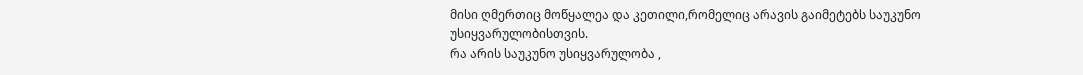მისი ღმერთიც მოწყალეა და კეთილი,რომელიც არავის გაიმეტებს საუკუნო უსიყვარულობისთვის.
რა არის საუკუნო უსიყვარულობა ,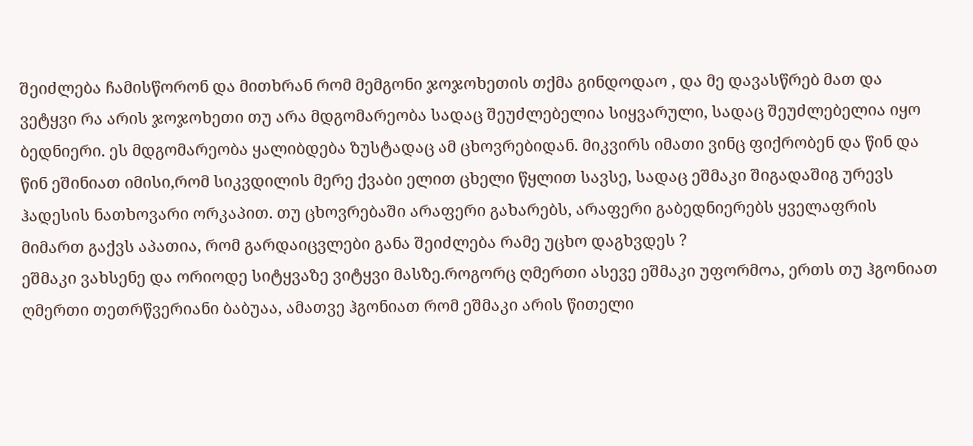შეიძლება ჩამისწორონ და მითხრან რომ მემგონი ჯოჯოხეთის თქმა გინდოდაო , და მე დავასწრებ მათ და ვეტყვი რა არის ჯოჯოხეთი თუ არა მდგომარეობა სადაც შეუძლებელია სიყვარული, სადაც შეუძლებელია იყო ბედნიერი. ეს მდგომარეობა ყალიბდება ზუსტადაც ამ ცხოვრებიდან. მიკვირს იმათი ვინც ფიქრობენ და წინ და წინ ეშინიათ იმისი,რომ სიკვდილის მერე ქვაბი ელით ცხელი წყლით სავსე, სადაც ეშმაკი შიგადაშიგ ურევს ჰადესის ნათხოვარი ორკაპით. თუ ცხოვრებაში არაფერი გახარებს, არაფერი გაბედნიერებს ყველაფრის მიმართ გაქვს აპათია, რომ გარდაიცვლები განა შეიძლება რამე უცხო დაგხვდეს ?
ეშმაკი ვახსენე და ორიოდე სიტყვაზე ვიტყვი მასზე.როგორც ღმერთი ასევე ეშმაკი უფორმოა, ერთს თუ ჰგონიათ ღმერთი თეთრწვერიანი ბაბუაა, ამათვე ჰგონიათ რომ ეშმაკი არის წითელი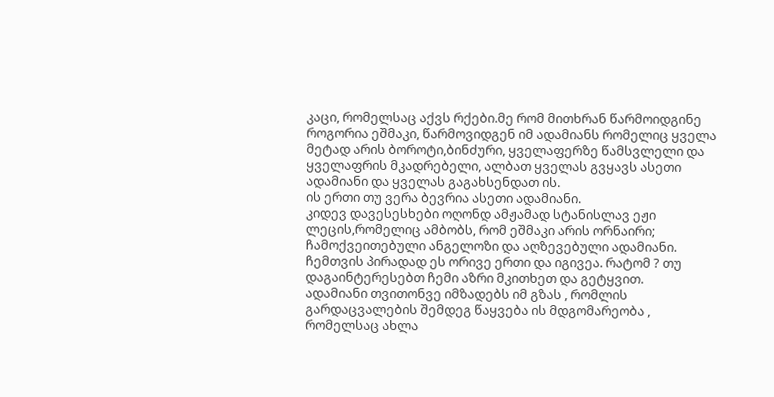კაცი, რომელსაც აქვს რქები.მე რომ მითხრან წარმოიდგინე როგორია ეშმაკი, წარმოვიდგენ იმ ადამიანს რომელიც ყველა მეტად არის ბოროტი,ბინძური, ყველაფერზე წამსვლელი და ყველაფრის მკადრებელი, ალბათ ყველას გვყავს ასეთი ადამიანი და ყველას გაგახსენდათ ის.
ის ერთი თუ ვერა ბევრია ასეთი ადამიანი.
კიდევ დავესესხები ოღონდ ამჟამად სტანისლავ ეჟი ლეცის,რომელიც ამბობს, რომ ეშმაკი არის ორნაირი; ჩამოქვეითებული ანგელოზი და აღზევებული ადამიანი. ჩემთვის პირადად ეს ორივე ერთი და იგივეა. რატომ ? თუ დაგაინტერესებთ ჩემი აზრი მკითხეთ და გეტყვით.
ადამიანი თვითონვე იმზადებს იმ გზას , რომლის გარდაცვალების შემდეგ წაყვება ის მდგომარეობა , რომელსაც ახლა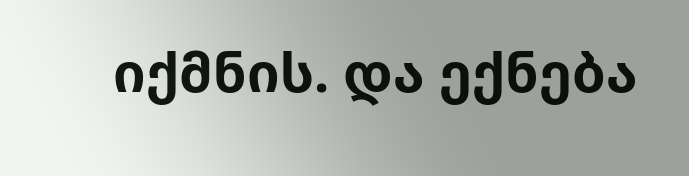იქმნის. და ექნება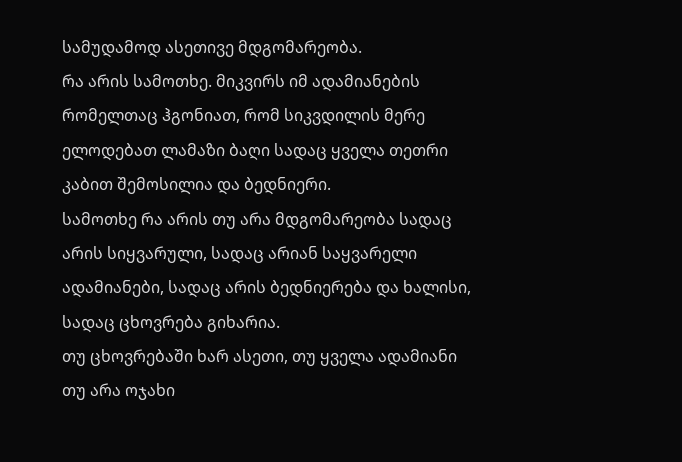სამუდამოდ ასეთივე მდგომარეობა.
რა არის სამოთხე. მიკვირს იმ ადამიანების რომელთაც ჰგონიათ, რომ სიკვდილის მერე ელოდებათ ლამაზი ბაღი სადაც ყველა თეთრი კაბით შემოსილია და ბედნიერი.
სამოთხე რა არის თუ არა მდგომარეობა სადაც არის სიყვარული, სადაც არიან საყვარელი ადამიანები, სადაც არის ბედნიერება და ხალისი, სადაც ცხოვრება გიხარია.
თუ ცხოვრებაში ხარ ასეთი, თუ ყველა ადამიანი თუ არა ოჯახი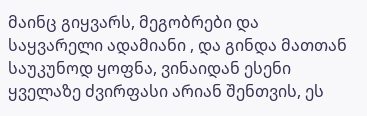მაინც გიყვარს, მეგობრები და საყვარელი ადამიანი , და გინდა მათთან საუკუნოდ ყოფნა, ვინაიდან ესენი ყველაზე ძვირფასი არიან შენთვის, ეს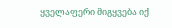ყველაფერი მიგყვება იქ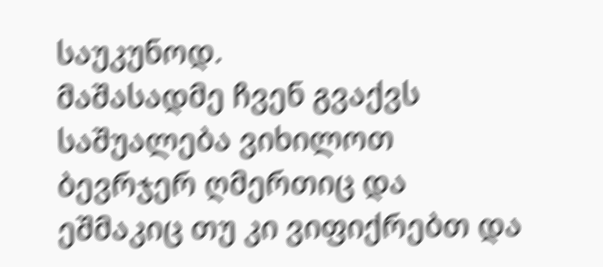საუკუნოდ.
მაშასადმე ჩვენ გვაქვს საშუალება ვიხილოთ ბევრჯერ ღმერთიც და ეშმაკიც თუ კი ვიფიქრებთ და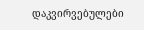დაკვირვებულები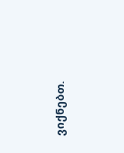ვიქნებთ.